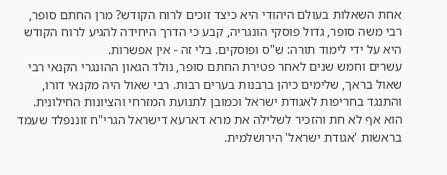אחת השאלות בעולם היהודי היא כיצד זוכים לרוח הקודש? מרן החתם סופר, רבי משה סופר, גדול פוסקי הונגריה, קבע כי הדרך היחידה להגיע לרוח הקודש היא על ידי לימוד תורה: ש"ס ופוסקים. בלי זה - אין אפשרות.
עשרים וחמש שנים לאחר פטירת החתם סופר, נולד הגאון ההונגרי הקנאי רבי שאול בראך, שלימים כיהן ברבנות בערים רבות. רבי שאול היה מקנאי דורו, והתנגד בחריפות לאגודת ישראל וכמובן לתנועת המזרחי והציונות החילונית. הוא אף לא חת והזכיר לשלילה את מרא דארעא דישראל הגרי"ח זוננפלד שעמד בראשות 'אגודת ישראל' הירושלמית.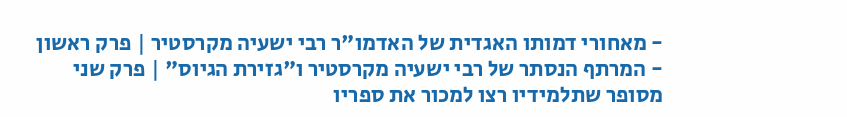- מאחורי דמותו האגדית של האדמו"ר רבי ישעיה מקרסטיר | פרק ראשון
- המרתף הנסתר של רבי ישעיה מקרסטיר ו"גזירת הגיוס" | פרק שני
מסופר שתלמידיו רצו למכור את ספריו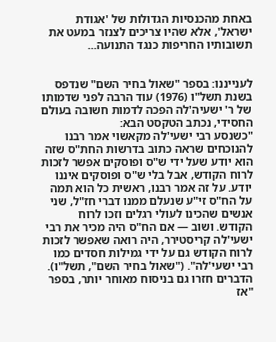באחת מהכנסיות הגדולות של 'אגודת ישראל', אלא שהיו צריכים לצנזר במעט את תשובותיו החריפות כנגד התנועה...


לענייננו: בספר "שאול בחיר השם" שנדפס בשנת תשל"ו (1976) עוד הרבה לפני שדמותו של ר' ישעיה'לה הפכה לדמות חשובה בעולם החסידי, נכתב הטקסט הבא:
"כשנסע רבי ישעי'לה מקאשוי אמר רבנו להנוכחים שראה כתוב בדרשות החת"ס שזה הוא יודע שעל ידי ש"ס ופוסקים אפשר לזכות לרוח הקודש, אבל בלי ש"ס ופוסקים איננו יודע. על זה אמר רבנו, ראשית כל הוא תמה על הח"ס זי"ע שנעלם ממנו דברי חז"ל, שני אנשים שהכינו לעולי רגלים וזכו לרוח הקודש. ושוב — אם הח"ס היה מכיר את רבי ישעי'לה קריסטירר, היה רואה שאפשר לזכות לרוח הקודש גם על ידי גמילות חסדים כמו רבי ישעי'לה". ("שאול בחיר השם", תשל"ו).
הדברים חזרו גם בניסוח מאוחר יותר, בספר "אז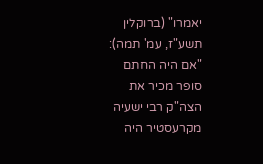יאמרו" (ברוקלין תשע"ז, עמ' תמה):
"אם היה החתם סופר מכיר את הצה"ק רבי ישעיה מקרעסטיר היה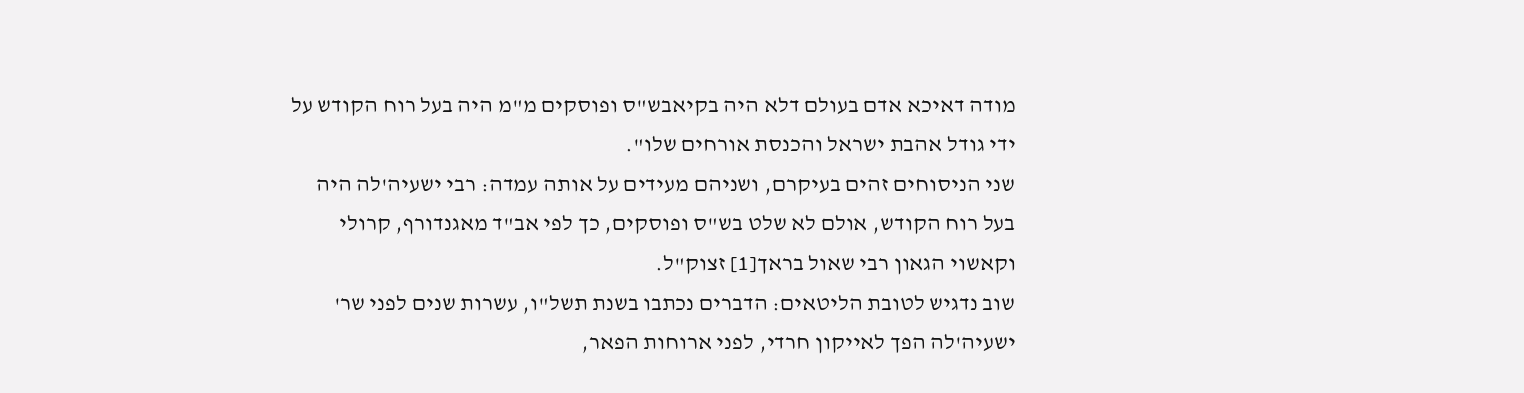מודה דאיכא אדם בעולם דלא היה בקיאבש"ס ופוסקים מ"מ היה בעל רוח הקודש על ידי גודל אהבת ישראל והכנסת אורחים שלו".
שני הניסוחים זהים בעיקרם, ושניהם מעידים על אותה עמדה: רבי ישעיה'לה היה בעל רוח הקודש, אולם לא שלט בש"ס ופוסקים, כך לפי אב"ד מאגנדורף, קרולי וקאשוי הגאון רבי שאול בראך[1] זצוק"ל.
שוב נדגיש לטובת הליטאים: הדברים נכתבו בשנת תשל"ו, עשרות שנים לפני שר' ישעיה'לה הפך לאייקון חרדי, לפני ארוחות הפאר,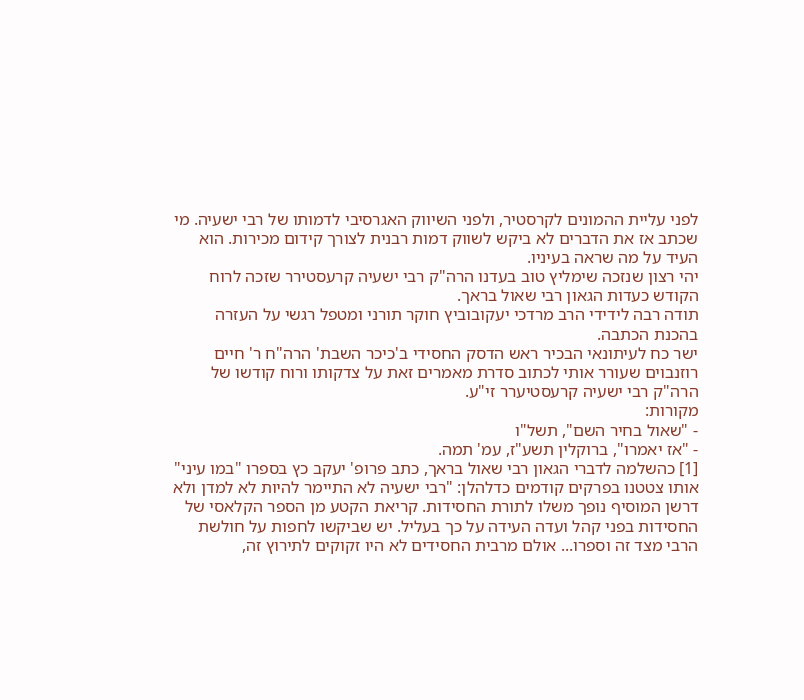לפני עליית ההמונים לקרסטיר, ולפני השיווק האגרסיבי לדמותו של רבי ישעיה. מי שכתב אז את הדברים לא ביקש לשווק דמות רבנית לצורך קידום מכירות. הוא העיד על מה שראה בעיניו.
יהי רצון שנזכה שימליץ טוב בעדנו הרה"ק רבי ישעיה קרעסטירר שזכה לרוח הקודש כעדות הגאון רבי שאול בראך.
תודה רבה לידידי הרב מרדכי יעקובוביץ חוקר תורני ומטפל רגשי על העזרה בהכנת הכתבה.
ישר כח לעיתונאי הבכיר ראש הדסק החסידי ב'כיכר השבת' הרה"ח ר' חיים רוזנבוים שעורר אותי לכתוב סדרת מאמרים זאת על צדקותו ורוח קודשו של הרה"ק רבי ישעיה קרעסטיערר זי"ע.
מקורות:
- "שאול בחיר השם", תשל"ו
- "אז יאמרו", ברוקלין תשע"ז, עמ' תמה.
[1] כהשלמה לדברי הגאון רבי שאול בראך, כתב פרופ' יעקב כץ בספרו "במו עיני" אותו צטטנו בפרקים קודמים כדלהלן: "רבי ישעיה לא התיימר להיות לא למדן ולא דרשן המוסיף נופך משלו לתורת החסידות. קריאת הקטע מן הספר הקלאסי של החסידות בפני קהל ועדה העידה על כך בעליל. יש שביקשו לחפות על חולשת הרבי מצד זה וספרו... אולם מרבית החסידים לא היו זקוקים לתירוץ זה,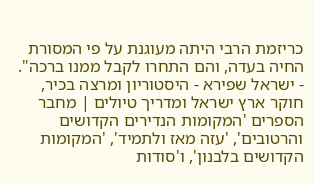כריזמת הרבי היתה מעוגנת על פי המסורת החיה בעדה, והם התחרו לקבל ממנו ברכה".
- ישראל שפירא - היסטוריון ומרצה בכיר, חוקר ארץ ישראל ומדריך טיולים | מחבר הספרים 'המקומות הנדירים הקדושים והרטובים', 'עזה מאז ולתמיד', 'המקומות הקדושים בלבנון', ו'סודות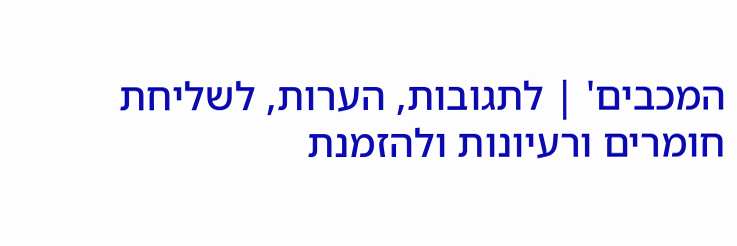המכבים' | לתגובות, הערות, לשליחת חומרים ורעיונות ולהזמנת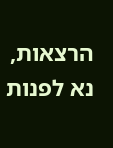הרצאות, נא לפנות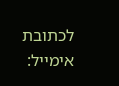לכתובת אימייל: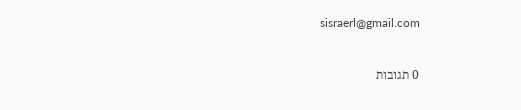sisraerl@gmail.com



0 תגובות